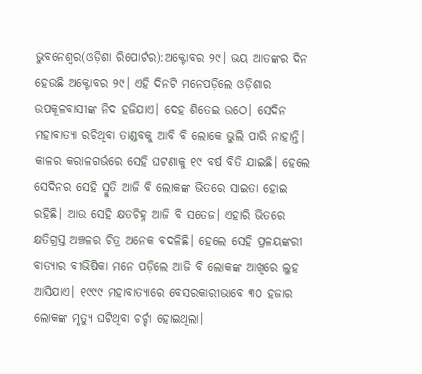ଭୁବନେଶ୍ୱର(ଓଡ଼ିଶା ରିପୋର୍ଟର):ଅକ୍ଟୋବର ୨୯। ଭୟ ଆତଙ୍କର ଦିନ ହେଉଛି ଅକ୍ଟୋବର ୨୯। ଏହି ଦିନଟି ମନେପଡ଼ିଲେ ଓଡ଼ିଶାର ଉପକୂଳବାସୀଙ୍କ ନିଦ ହଜିଯାଏ। ଦେହ ଶିତେଇ ଉଠେ। ସେଦିନ ମହାବାତ୍ୟା ରଚିଥିବା ତାଣ୍ଡବକୁ ଆବି ବି ଲୋକେ ଭୁଲି ପାରି ନାହାନ୍ତି। କାଳର କରାଳଗର୍ଭରେ ସେହି ଘଟଣାକୁ ୧୯ ବର୍ଷ ବିତି ଯାଇଛି। ହେଲେ ସେଦିନର ସେହି ସ୍ମୁତି ଆଜି ବି ଲୋକଙ୍କ ଭିତରେ ସାଇତା ହୋଇ ରହିଛି। ଆଉ ସେହି କ୍ଷତଚିହ୍ନ ଆଜି ବି ସତେଜ। ଏହାରି ଭିତରେ କ୍ଷତିଗ୍ରସ୍ତ ଅଞ୍ଚଳର ଚିତ୍ର ଅନେକ ବଦଳିଛି। ହେଲେ ସେହି ପ୍ରଳୟଙ୍କରୀ ବାତ୍ୟାର ବୀଭିଷିକା ମନେ ପଡ଼ିଲେ ଆଜି ବି ଲୋକଙ୍କ ଆଖିରେ ଲୁହ ଆସିଯାଏ। ୧୯୯୯ ମହାବାତ୍ୟାରେ ବେସରକାରୀଭାବେ ୩୦ ହଜାର ଲୋକଙ୍କ ମୃତ୍ୟୁ ଘଟିଥିବା ଚର୍ଚ୍ଚା ହୋଇଥିଲା।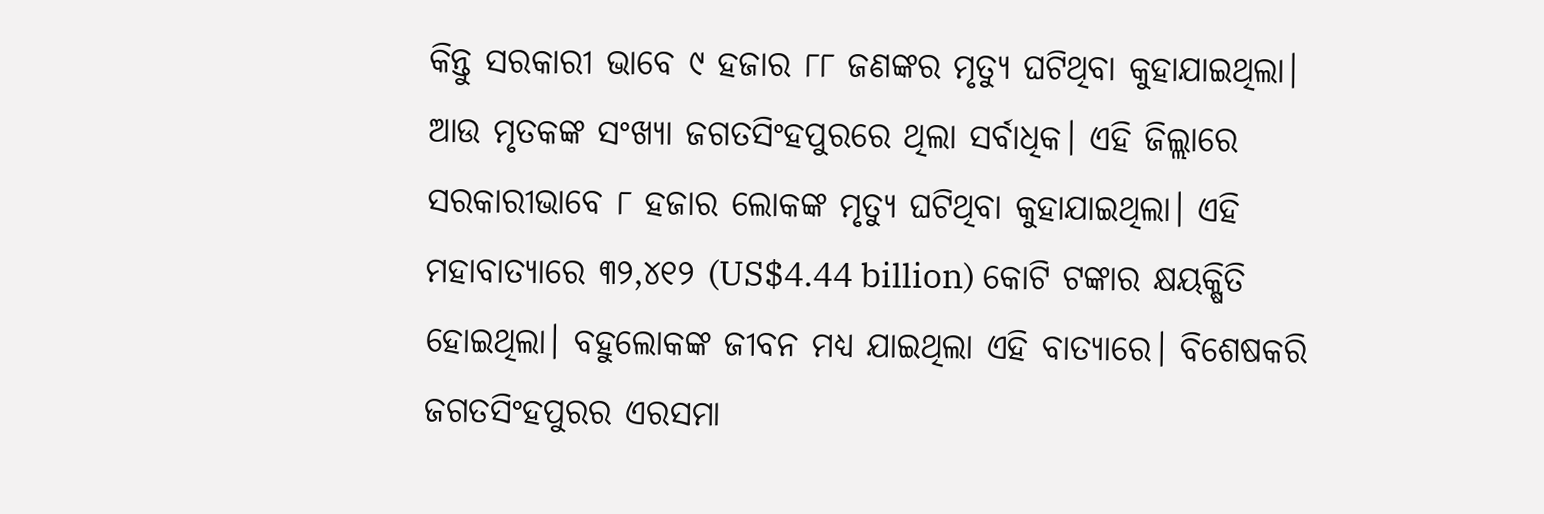କିନ୍ତୁ ସରକାରୀ ଭାବେ ୯ ହଜାର ୮୮ ଜଣଙ୍କର ମୃତ୍ୟୁ ଘଟିଥିବା କୁହାଯାଇଥିଲା।
ଆଉ ମୃତକଙ୍କ ସଂଖ୍ୟା ଜଗତସିଂହପୁରରେ ଥିଲା ସର୍ବାଧିକ। ଏହି ଜିଲ୍ଲାରେ ସରକାରୀଭାବେ ୮ ହଜାର ଲୋକଙ୍କ ମୃତ୍ୟୁ ଘଟିଥିବା କୁହାଯାଇଥିଲା। ଏହି ମହାବାତ୍ୟାରେ ୩୨,୪୧୨ (US$4.44 billion) କୋଟି ଟଙ୍କାର କ୍ଷୟକ୍ଷିତି ହୋଇଥିଲା। ବହୁଲୋକଙ୍କ ଜୀବନ ମଧ୍ୟ ଯାଇଥିଲା ଏହି ବାତ୍ୟାରେ। ବିଶେଷକରି ଜଗତସିଂହପୁରର ଏରସମା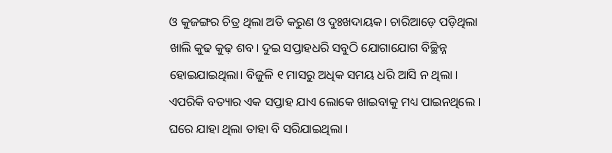ଓ କୁଜଙ୍ଗର ଚିତ୍ର ଥିଲା ଅତି କରୁଣ ଓ ଦୁଃଖଦାୟକ। ଚାରିଆଡ଼େ ପଡ଼ିଥିଲା ଖାଲି କୁଢ କୁଢ଼ ଶବ। ଦୁଇ ସପ୍ତାହଧରି ସବୁଠି ଯୋଗାଯୋଗ ବିଚ୍ଛିନ୍ନ ହୋଇଯାଇଥିଲା। ବିଜୁଳି ୧ ମାସରୁ ଅଧିକ ସମୟ ଧରି ଆସି ନ ଥିଲା । ଏପରିକି ବତ୍ୟାର ଏକ ସପ୍ତାହ ଯାଏ ଲୋକେ ଖାଇବାକୁ ମଧ୍ୟ ପାଇନଥିଲେ । ଘରେ ଯାହା ଥିଲା ତାହା ବି ସରିଯାଇଥିଲା ।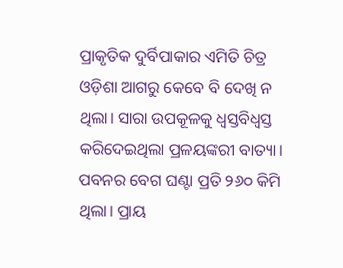ପ୍ରାକୃତିକ ଦୁର୍ବିପାକାର ଏମିତି ଚିତ୍ର ଓଡ଼ିଶା ଆଗରୁ କେବେ ବି ଦେଖି ନ ଥିଲା। ସାରା ଉପକୂଳକୁ ଧ୍ଵସ୍ତବିଧ୍ଵସ୍ତ କରିଦେଇଥିଲା ପ୍ରଳୟଙ୍କରୀ ବାତ୍ୟା। ପବନର ବେଗ ଘଣ୍ଟା ପ୍ରତି ୨୬୦ କିମି ଥିଲା। ପ୍ରାୟ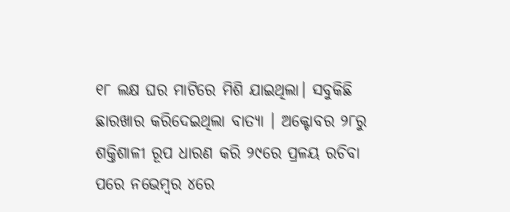୧୮ ଲକ୍ଷ ଘର ମାଟିରେ ମିଶି ଯାଇଥିଲା। ସବୁକିଛି ଛାରଖାର କରିଦେଇଥିଲା ବାତ୍ୟା । ଅକ୍ଟୋବର ୨୮ରୁ ଶକ୍ତିଶାଳୀ ରୂପ ଧାରଣ କରି ୨୯ରେ ପ୍ରଳୟ ରଚିବା ପରେ ନଭେମ୍ବର ୪ରେ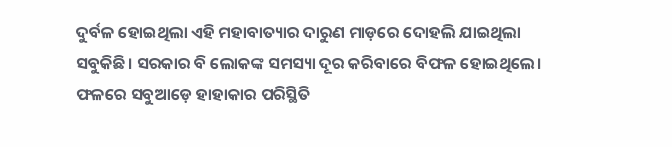ଦୁର୍ବଳ ହୋଇଥିଲା ଏହି ମହାବାତ୍ୟାର ଦାରୁଣ ମାଡ଼ରେ ଦୋହଲି ଯାଇଥିଲା ସବୁକିଛି। ସରକାର ବି ଲୋକଙ୍କ ସମସ୍ୟା ଦୂର କରିବାରେ ବିଫଳ ହୋଇଥିଲେ। ଫଳରେ ସବୁଆଡ଼େ ହାହାକାର ପରିସ୍ଥିତି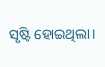ସୃଷ୍ଟି ହୋଇଥିଲା।